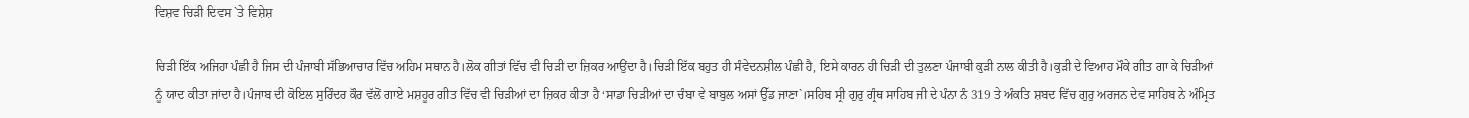ਵਿਸ਼ਵ ਚਿੜੀ ਦਿਵਸ `ਤੇ ਵਿਸ਼ੇਸ਼

ਚਿੜੀ ਇੱਕ ਅਜਿਹਾ ਪੰਛੀ ਹੈ ਜਿਸ ਦੀ ਪੰਜਾਬੀ ਸੱਭਿਆਚਾਰ ਵਿੱਚ ਅਹਿਮ ਸਥਾਨ ਹੈ।ਲੋਕ ਗੀਤਾਂ ਵਿੱਚ ਵੀ ਚਿੜੀ ਦਾ ਜ਼ਿਕਰ ਆਉਂਦਾ ਹੈ।ਚਿੜੀ ਇੱਕ ਬਹੁਤ ਹੀ ਸੰਵੇਦਨਸ਼ੀਲ ਪੰਛੀ ਹੈ, ਇਸੇ ਕਾਰਨ ਹੀ ਚਿੜੀ ਦੀ ਤੁਲਣਾ ਪੰਜਾਬੀ ਕੁੜੀ ਨਾਲ ਕੀਤੀ ਹੈ।ਕੁੜੀ ਦੇ ਵਿਆਹ ਮੌਕੇ ਗੀਤ ਗਾ ਕੇ ਚਿੜੀਆਂ ਨੂੰ ਯਾਦ ਕੀਤਾ ਜਾਂਦਾ ਹੈ।ਪੰਜਾਬ ਦੀ ਕੋਇਲ ਸੁਰਿੰਦਰ ਕੌਰ ਵੱਲੋਂ ਗਾਏ ਮਸ਼ਹੂਰ ਗੀਤ ਵਿੱਚ ਵੀ ਚਿੜੀਆਂ ਦਾ ਜ਼ਿਕਰ ਕੀਤਾ ਹੈ ‘ਸਾਡਾ ਚਿੜੀਆਂ ਦਾ ਚੰਬਾ ਵੇ ਬਾਬੁਲ ਅਸਾਂ ਉੱਡ ਜਾਣਾ`।ਸਹਿਬ ਸ੍ਰੀ ਗੁਰੁ ਗ੍ਰੰਥ ਸਾਹਿਬ ਜੀ ਦੇ ਪੰਨਾ ਨੰ 319 ਤੇ ਅੰਕਤਿ ਸ਼ਬਦ ਵਿੱਚ ਗੁਰੁ ਅਰਜਨ ਦੇਵ ਸਾਹਿਬ ਨੇ ਅੰਮ੍ਰਿਤ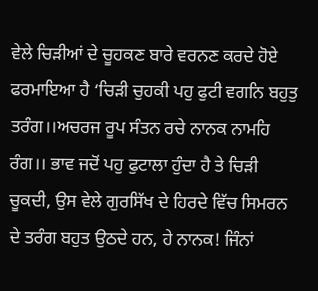ਵੇਲੇ ਚਿੜੀਆਂ ਦੇ ਚੂਹਕਣ ਬਾਰੇ ਵਰਨਣ ਕਰਦੇ ਹੋਏ ਫਰਮਾਇਆ ਹੈ ‘ਚਿੜੀ ਚੁਹਕੀ ਪਹੁ ਫੁਟੀ ਵਗਨਿ ਬਹੁਤੁ ਤਰੰਗ।।ਅਚਰਜ ਰੂਪ ਸੰਤਨ ਰਚੇ ਨਾਨਕ ਨਾਮਹਿ ਰੰਗ।। ਭਾਵ ਜਦੋਂ ਪਹੁ ਫੁਟਾਲਾ ਹੁੰਦਾ ਹੈ ਤੇ ਚਿੜੀ ਚੂਕਦੀ, ਉਸ ਵੇਲੇ ਗੁਰਸਿੱਖ ਦੇ ਹਿਰਦੇ ਵਿੱਚ ਸਿਮਰਨ ਦੇ ਤਰੰਗ ਬਹੁਤ ਉਠਦੇ ਹਨ, ਹੇ ਨਾਨਕ! ਜਿੰਨਾਂ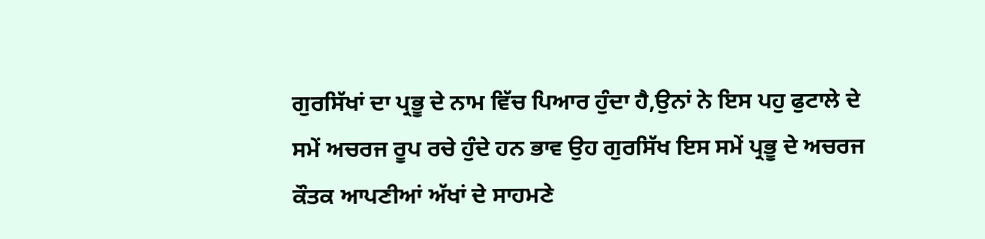ਗੁਰਸਿੱਖਾਂ ਦਾ ਪ੍ਰਭੂ ਦੇ ਨਾਮ ਵਿੱਚ ਪਿਆਰ ਹੁੰਦਾ ਹੈ,ਉਨਾਂ ਨੇ ਇਸ ਪਹੁ ਫੁਟਾਲੇ ਦੇ ਸਮੇਂ ਅਚਰਜ ਰੂਪ ਰਚੇ ਹੁੰਦੇ ਹਨ ਭਾਵ ਉਹ ਗੁਰਸਿੱਖ ਇਸ ਸਮੇਂ ਪ੍ਰਭੂ ਦੇ ਅਚਰਜ ਕੌਤਕ ਆਪਣੀਆਂ ਅੱਖਾਂ ਦੇ ਸਾਹਮਣੇ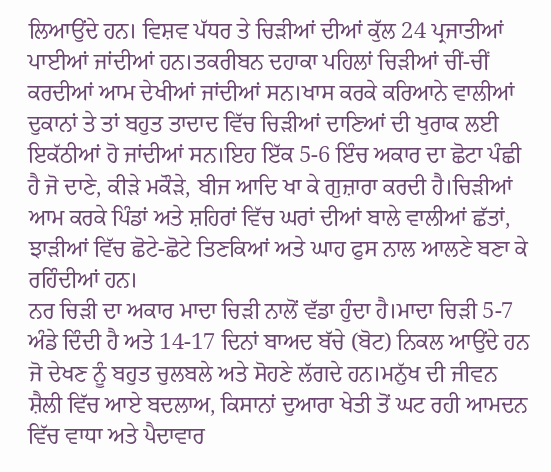ਲਿਆਉਂਦੇ ਹਨ। ਵਿਸ਼ਵ ਪੱਧਰ ਤੇ ਚਿੜੀਆਂ ਦੀਆਂ ਕੁੱਲ 24 ਪ੍ਰਜਾਤੀਆਂ ਪਾਈਆਂ ਜਾਂਦੀਆਂ ਹਨ।ਤਕਰੀਬਨ ਦਹਾਕਾ ਪਹਿਲਾਂ ਚਿੜੀਆਂ ਚੀਂ-ਚੀਂ ਕਰਦੀਆਂ ਆਮ ਦੇਖੀਆਂ ਜਾਂਦੀਆਂ ਸਨ।ਖਾਸ ਕਰਕੇ ਕਰਿਆਨੇ ਵਾਲੀਆਂ ਦੁਕਾਨਾਂ ਤੇ ਤਾਂ ਬਹੁਤ ਤਾਦਾਦ ਵਿੱਚ ਚਿੜੀਆਂ ਦਾਣਿਆਂ ਦੀ ਖੁਰਾਕ ਲਈ ਇਕੱਠੀਆਂ ਹੋ ਜਾਂਦੀਆਂ ਸਨ।ਇਹ ਇੱਕ 5-6 ਇੰਚ ਅਕਾਰ ਦਾ ਛੋਟਾ ਪੰਛੀ ਹੈ ਜੋ ਦਾਣੇ, ਕੀੜੇ ਮਕੌੜੇ, ਬੀਜ ਆਦਿ ਖਾ ਕੇ ਗੁਜ਼ਾਰਾ ਕਰਦੀ ਹੈ।ਚਿੜੀਆਂ ਆਮ ਕਰਕੇ ਪਿੰਡਾਂ ਅਤੇ ਸ਼ਹਿਰਾਂ ਵਿੱਚ ਘਰਾਂ ਦੀਆਂ ਬਾਲੇ ਵਾਲੀਆਂ ਛੱਤਾਂ, ਝਾੜੀਆਂ ਵਿੱਚ ਛੋਟੇ-ਛੋਟੇ ਤਿਣਕਿਆਂ ਅਤੇ ਘਾਹ ਫੁਸ ਨਾਲ ਆਲਣੇ ਬਣਾ ਕੇ ਰਹਿੰਦੀਆਂ ਹਨ।
ਨਰ ਚਿੜੀ ਦਾ ਅਕਾਰ ਮਾਦਾ ਚਿੜੀ ਨਾਲੋਂ ਵੱਡਾ ਹੁੰਦਾ ਹੈ।ਮਾਦਾ ਚਿੜੀ 5-7 ਅੰਡੇ ਦਿੰਦੀ ਹੈ ਅਤੇ 14-17 ਦਿਨਾਂ ਬਾਅਦ ਬੱਚੇ (ਬੋਟ) ਨਿਕਲ ਆਉਂਦੇ ਹਨ ਜੋ ਦੇਖਣ ਨੂੰ ਬਹੁਤ ਚੁਲਬਲੇ ਅਤੇ ਸੋਹਣੇ ਲੱਗਦੇ ਹਨ।ਮਨੁੱਖ ਦੀ ਜੀਵਨ ਸ਼ੈਲੀ ਵਿੱਚ ਆਏ ਬਦਲਾਅ, ਕਿਸਾਨਾਂ ਦੁਆਰਾ ਖੇਤੀ ਤੋਂ ਘਟ ਰਹੀ ਆਮਦਨ ਵਿੱਚ ਵਾਧਾ ਅਤੇ ਪੈਦਾਵਾਰ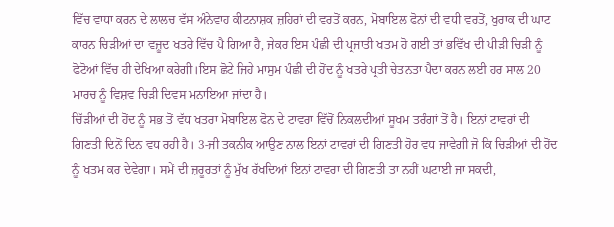ਵਿੱਚ ਵਾਧਾ ਕਰਨ ਦੇ ਲਾਲਚ ਵੱਸ ਅੰਨੇਵਾਹ ਕੀਟਨਾਸ਼ਕ ਜ਼ਹਿਰਾਂ ਦੀ ਵਰਤੋਂ ਕਰਨ, ਮੋਬਾਇਲ ਫੋਨਾਂ ਦੀ ਵਧੀ ਵਰਤੋਂ, ਖੁਰਾਕ ਦੀ ਘਾਟ ਕਾਰਨ ਚਿੜੀਆਂ ਦਾ ਵਜ਼ੂਦ ਖਤਰੇ ਵਿੱਚ ਪੈ ਗਿਆ ਹੈ, ਜੇਕਰ ਇਸ ਪੰਛੀ ਦੀ ਪ੍ਰਜਾਤੀ ਖਤਮ ਹੋ ਗਈ ਤਾਂ ਭਵਿੱਖ ਦੀ ਪੀੜੀ ਚਿੜੀ ਨੂੰ ਫੋਟੋਆਂ ਵਿੱਚ ਹੀ ਦੇਖਿਆ ਕਰੇਗੀ।ਇਸ ਛੋਟੇ ਜਿਹੇ ਮਾਸੁਮ ਪੰਛੀ ਦੀ ਹੋਂਦ ਨੂੰ ਖਤਰੇ ਪ੍ਰਤੀ ਚੇਤਨਤਾ ਪੈਦਾ ਕਰਨ ਲਈ ਹਰ ਸਾਲ 20 ਮਾਰਚ ਨੂੰ ਵਿਸ਼ਵ ਚਿੜੀ ਦਿਵਸ ਮਨਾਇਆ ਜਾਂਦਾ ਹੈ।
ਚਿੱੜੀਆਂ ਦੀ ਹੋਂਦ ਨੂੰ ਸਭ ਤੋਂ ਵੱਧ ਖਤਰਾ ਮੋਬਾਇਲ ਫੋਨ ਦੇ ਟਾਵਰਾ ਵਿੱਚੋਂ ਨਿਕਲਦੀਆਂ ਸੂਖਮ ਤਰੰਗਾਂ ਤੋਂ ਹੈ। ਇਨਾਂ ਟਾਵਰਾਂ ਦੀ ਗਿਣਤੀ ਦਿਨੋਂ ਦਿਨ ਵਧ ਰਹੀ ਹੈ। 3-ਜੀ ਤਕਨੀਕ ਆਉਣ ਨਾਲ ਇਨਾਂ ਟਾਵਰਾਂ ਦੀ ਗਿਣਤੀ ਹੋਰ ਵਧ ਜਾਵੇਗੀ ਜੋ ਕਿ ਚਿੜੀਆਂ ਦੀ ਹੋਂਦ ਨੂੰ ਖਤਮ ਕਰ ਦੇਵੇਗਾ। ਸਮੇਂ ਦੀ ਜ਼ਰੂਰਤਾਂ ਨੂੰ ਮੁੱਖ ਰੱਖਦਿਆਂ ਇਨਾਂ ਟਾਵਰਾ ਦੀ ਗਿਣਤੀ ਤਾ ਨਹੀਂ ਘਟਾਈ ਜਾ ਸਕਦੀ,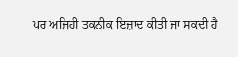ਪਰ ਅਜਿਹੀ ਤਕਨੀਕ ਇਜ਼ਾਦ ਕੀਤੀ ਜਾ ਸਕਦੀ ਹੈ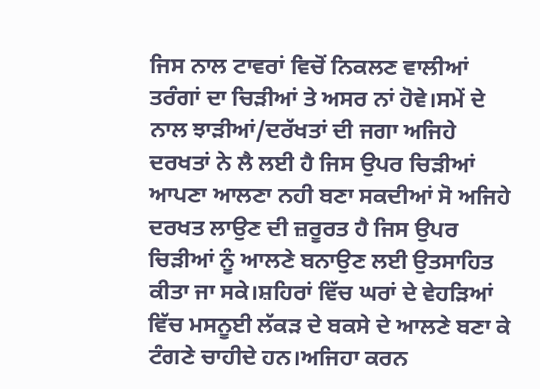ਜਿਸ ਨਾਲ ਟਾਵਰਾਂ ਵਿਚੋਂ ਨਿਕਲਣ ਵਾਲੀਆਂ ਤਰੰਗਾਂ ਦਾ ਚਿੜੀਆਂ ਤੇ ਅਸਰ ਨਾਂ ਹੋਵੇ।ਸਮੇਂ ਦੇ ਨਾਲ ਝਾੜੀਆਂ/ਦਰੱਖਤਾਂ ਦੀ ਜਗਾ ਅਜਿਹੇ ਦਰਖਤਾਂ ਨੇ ਲੈ ਲਈ ਹੈ ਜਿਸ ਉਪਰ ਚਿੜੀਆਂ ਆਪਣਾ ਆਲਣਾ ਨਹੀ ਬਣਾ ਸਕਦੀਆਂ ਸੋ ਅਜਿਹੇ ਦਰਖਤ ਲਾਉਣ ਦੀ ਜ਼ਰੂਰਤ ਹੈ ਜਿਸ ਉਪਰ ਚਿੜੀਆਂ ਨੂੰ ਆਲਣੇ ਬਨਾਉਣ ਲਈ ਉਤਸਾਹਿਤ ਕੀਤਾ ਜਾ ਸਕੇ।ਸ਼ਹਿਰਾਂ ਵਿੱਚ ਘਰਾਂ ਦੇ ਵੇਹੜਿਆਂ ਵਿੱਚ ਮਸਨੂਈ ਲੱਕੜ ਦੇ ਬਕਸੇ ਦੇ ਆਲਣੇ ਬਣਾ ਕੇ ਟੰਗਣੇ ਚਾਹੀਦੇ ਹਨ।ਅਜਿਹਾ ਕਰਨ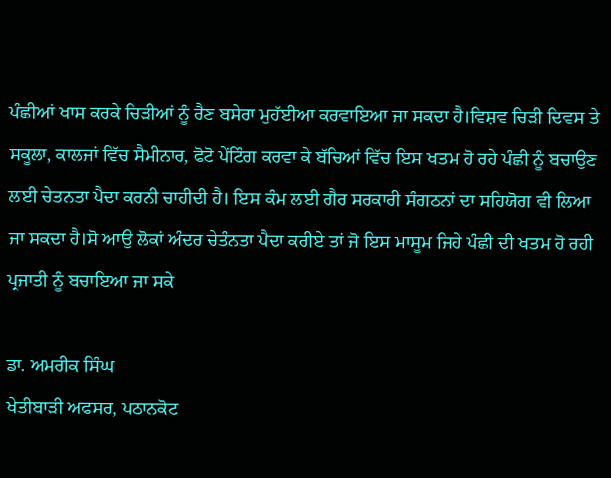ਪੰਛੀਆਂ ਖਾਸ ਕਰਕੇ ਚਿੜੀਆਂ ਨੂੰ ਰੈਣ ਬਸੇਰਾ ਮੁਹੱਈਆ ਕਰਵਾਇਆ ਜਾ ਸਕਦਾ ਹੈ।ਵਿਸ਼ਵ ਚਿੜੀ ਦਿਵਸ ਤੇ ਸਕੂਲਾ, ਕਾਲਜਾਂ ਵਿੱਚ ਸੈਮੀਨਾਰ, ਫੋਟੋ ਪੇਂਟਿੰਗ ਕਰਵਾ ਕੇ ਬੱਚਿਆਂ ਵਿੱਚ ਇਸ ਖਤਮ ਹੋ ਰਹੇ ਪੰਛੀ ਨੂੰ ਬਚਾਉਣ ਲਈ ਚੇਤਨਤਾ ਪੈਦਾ ਕਰਨੀ ਚਾਹੀਦੀ ਹੈ। ਇਸ ਕੰਮ ਲਈ ਗੈਰ ਸਰਕਾਰੀ ਸੰਗਠਨਾਂ ਦਾ ਸਹਿਯੋਗ ਵੀ ਲਿਆ ਜਾ ਸਕਦਾ ਹੈ।ਸੋ ਆਉ ਲੋਕਾਂ ਅੰਦਰ ਚੇਤੰਨਤਾ ਪੈਦਾ ਕਰੀਏ ਤਾਂ ਜੋ ਇਸ ਮਾਸੂਮ ਜਿਹੇ ਪੰਛੀ ਦੀ ਖਤਮ ਹੋ ਰਹੀ ਪ੍ਰਜਾਤੀ ਨੂੰ ਬਚਾਇਆ ਜਾ ਸਕੇ

ਡਾ. ਅਮਰੀਕ ਸਿੰਘ
ਖੇਤੀਬਾੜੀ ਅਫਸਰ, ਪਠਾਨਕੋਟ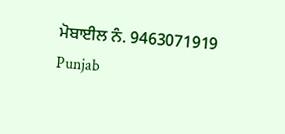ਮੋਬਾਈਲ ਨੰ. 9463071919
Punjab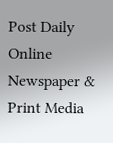Post Daily Online Newspaper & Print Media